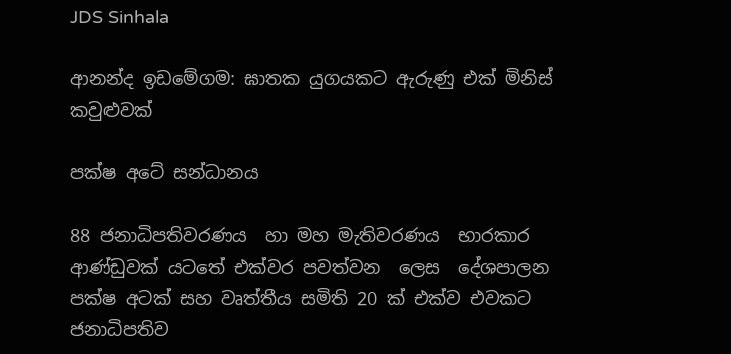JDS Sinhala

ආනන්ද ඉඩමේගම: ඝාතක යුගයකට ඇරුණු එක් මිනිස් කවුළුවක්

පක්ෂ අටේ සන්ධානය

88 ජනාධිපතිවරණය  හා මහ මැතිවරණය  භාරකාර ආණ්ඩුවක් යටතේ එක්වර පවත්වන  ලෙස  දේශපාලන පක්ෂ අටක් සහ වෘත්තීය සමිති 20 ක් එක්ව එවකට ජනාධිපතිව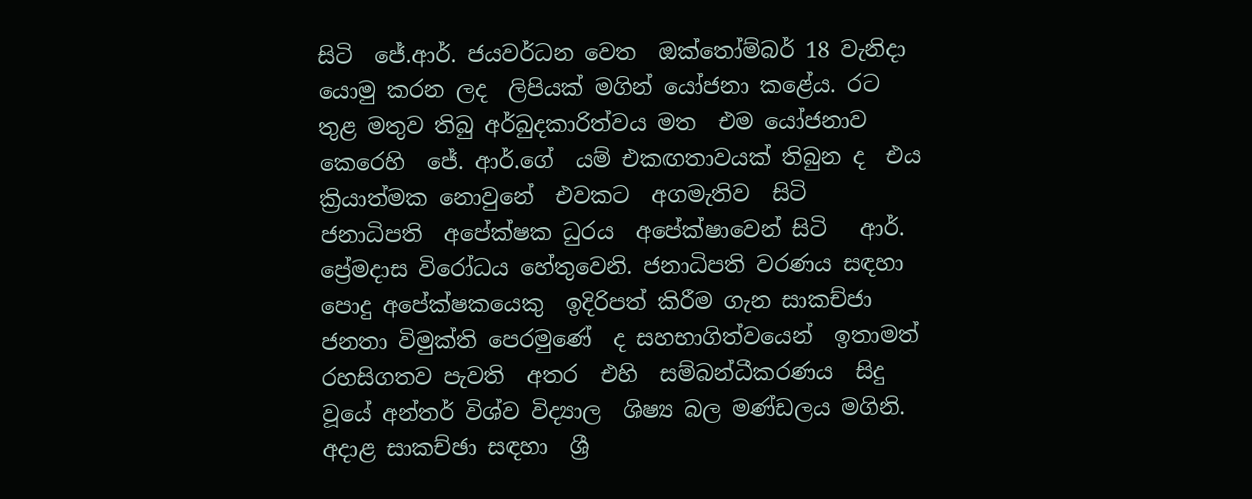සිටි  ජේ.ආර්. ජයවර්ධන වෙත  ඔක්තෝම්බර් 18 වැනිදා යොමු කරන ලද  ලිපියක් මගින් යෝජනා කළේය. රට තුළ මතුව තිබු අර්බුදකාරිත්වය මත  එම යෝජනාව කෙරෙහි  ජේ. ආර්.ගේ  යම් එකඟතාවයක් තිබුන ද  එය ක්‍රියාත්මක නොවුනේ  එවකට  අගමැතිව  සිටි   ජනාධිපති  අපේක්ෂක ධුරය  අපේක්ෂාවෙන් සිටි   ආර්. ප්‍රේමදාස විරෝධය හේතුවෙනි. ජනාධිපති වරණය සඳහා පොදු අපේක්ෂකයෙකු  ඉදිරිපත් කිරීම ගැන සාකච්ජා  ජනතා විමුක්ති පෙරමුණේ  ද සහභාගිත්වයෙන්  ඉතාමත් රහසිගතව පැවති  අතර  එහි  සම්බන්ධීකරණය  සිදු වූයේ අන්තර් විශ්ව විද්‍යාල  ශිෂ්‍ය බල මණ්ඩලය මගිනි. අදාළ සාකච්ඡා සඳහා  ශ්‍රී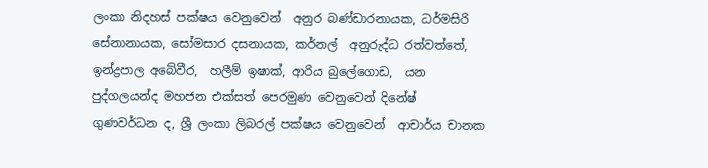ලංකා නිදහස් පක්ෂය වෙනුවෙන්  අනුර බණ්ඩාරනායක, ධර්මසිරි සේනානායක, සෝමසාර දසනායක, කර්නල්  අනුරුද්ධ රත්වත්තේ, ඉන්ද්‍රපාල අබේවීර,  හලීම් ඉෂාක්, ආරිය බුලේගොඩ,  යන පුද්ගලයන්ද මහජන එක්සත් පෙරමුණ වෙනුවෙන් දිනේෂ්  ගුණවර්ධන ද, ශ්‍රී ලංකා ලිබරල් පක්ෂය වෙනුවෙන්  ආචාර්ය චානක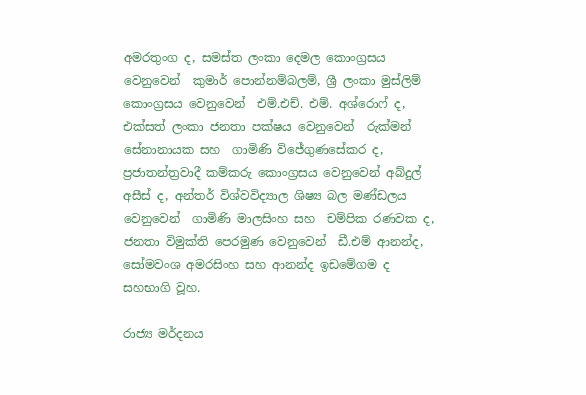අමරතුංග ද, සමස්ත ලංකා දෙමල කොංග්‍රසය වෙනුවෙන්  කුමාර් පොන්නම්බලම්, ශ්‍රී ලංකා මුස්ලිම් කොංග්‍රසය වෙනුවෙන්  එම්.එච්. එම්. අශ්රොෆ් ද, එක්සත් ලංකා ජනතා පක්ෂය වෙනුවෙන්  රුක්මන් සේනානායක සහ  ගාමිණි විජේගුණසේකර ද, ප්‍රජාතන්ත්‍රවාදී කම්කරු කොංග්‍රසය වෙනුවෙන් අබ්දුල් අසීස් ද, අන්තර් විශ්වවිද්‍යාල ශිෂ්‍ය බල මණ්ඩලය වෙනුවෙන්  ගාමිණි මාලසිංහ සහ  චම්පික රණවක ද, ජනතා විමුක්ති පෙරමුණ වෙනුවෙන්  ඩී.එම් ආනන්ද, සෝමවංශ අමරසිංහ සහ ආනන්ද ඉඩමේගම ද  සහභාගි වූහ.

රාජ්‍ය මර්දනය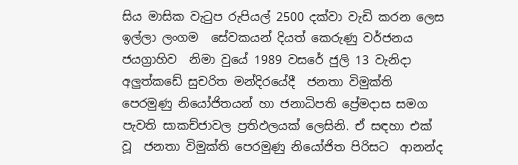සිය මාසික වැටුප රුපියල් 2500 දක්වා වැඩි කරන ලෙස ඉල්ලා ලංගම  සේවකයන් දියත් කෙරුණු වර්ජනය  ජයග්‍රාහිව  නිමා වුයේ 1989 වසරේ ජුලි 13 වැනිදා අලුත්කඩේ සුචරිත මන්දිරයේදී  ජනතා විමුක්ති පෙරමුණු නියෝජිතයන් හා ජනාධිපති ප්‍රේමදාස සමග පැවති සාකච්ජාවල ප්‍රතිඵලයක් ලෙසිනි. ඒ සඳහා එක් වූ  ජනතා විමුක්ති පෙරමුණු නියෝජිත පිරිසට  ආනන්ද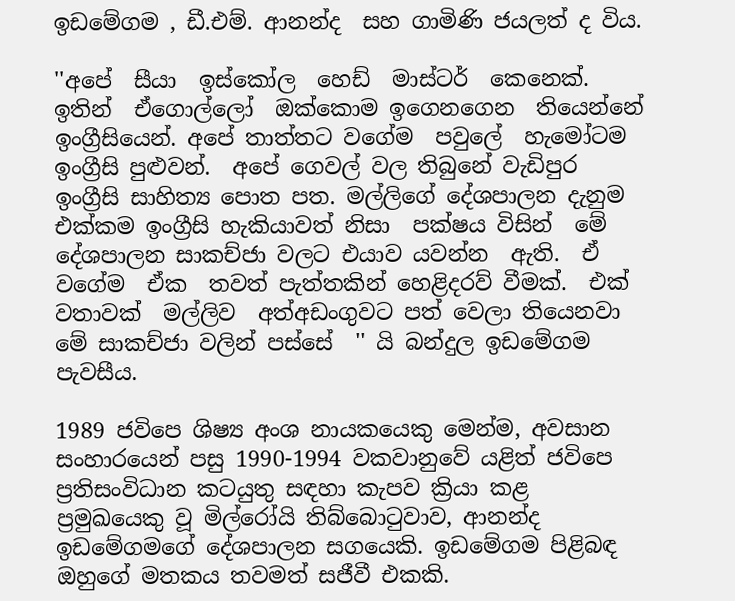ඉඩමේගම , ඩී.එම්. ආනන්ද  සහ ගාමිණි ජයලත් ද විය.

''අපේ  සීයා  ඉස්කෝල  හෙඩ්  මාස්ටර්  කෙනෙක්. ඉතින්  ඒගොල්ලෝ  ඔක්කොම ඉගෙනගෙන  තියෙන්නේ  ඉංග්‍රීසියෙන්. අපේ තාත්තට වගේම  පවුලේ  හැමෝටම ඉංග්‍රීසි පුළුවන්.  අපේ ගෙවල් වල තිබුනේ වැඩිපුර ඉංග්‍රීසි සාහිත්‍ය පොත පත. මල්ලිගේ දේශපාලන දැනුම එක්කම ඉංග්‍රීසි හැකියාවත් නිසා  පක්ෂය විසින්  මේ  දේශපාලන සාකච්ජා වලට එයාව යවන්න  ඇති.  ඒ වගේම  ඒක  තවත් පැත්තකින් හෙළිදරව් වීමක්.  එක් වතාවක්  මල්ලිව  අත්අඩංගුවට පත් වෙලා තියෙනවා මේ සාකච්ජා වලින් පස්සේ  '' යි බන්දුල ඉඩමේගම පැවසීය.

1989 ජවිපෙ ශිෂ්‍ය අංශ නායකයෙකු මෙන්ම, අවසාන සංහාරයෙන් පසු 1990-1994 වකවානුවේ යළිත් ජවිපෙ ප්‍රතිසංවිධාන කටයුතු සඳහා කැපව ක්‍රියා කළ  ප්‍රමුඛයෙකු වූ මිල්රෝයි තිබ්බොටුවාව, ආනන්ද ඉඩමේගමගේ දේශපාලන සගයෙකි. ඉඩමේගම පිළිබඳ ඔහුගේ මතකය තවමත් සජීවී එකකි.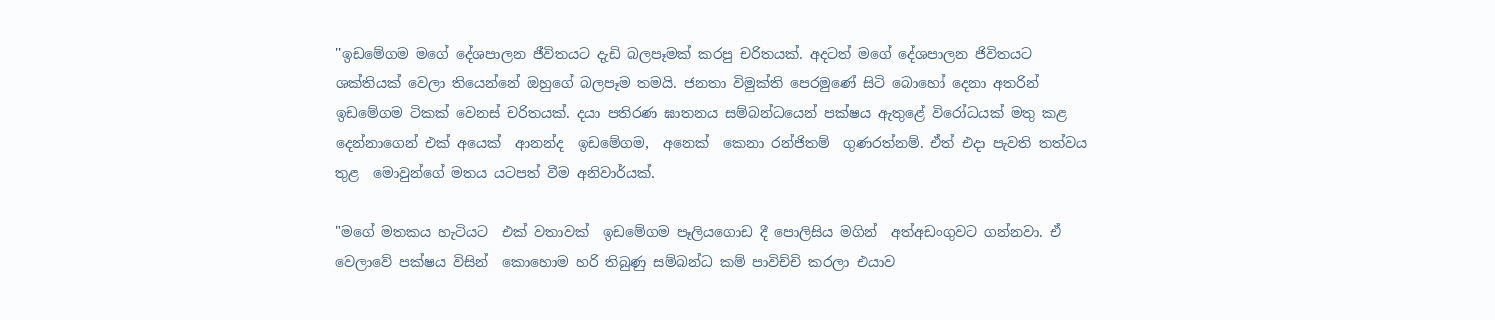''ඉඩමේගම මගේ දේශපාලන ජීවිතයට දැඩි බලපෑමක් කරපු චරිතයක්. අදටත් මගේ දේශපාලන ජිවිතයට ශක්තියක් වෙලා තියෙන්නේ ඔහුගේ බලපෑම තමයි. ජනතා විමුක්ති පෙරමුණේ සිටි බොහෝ දෙනා අතරින් ඉඩමේගම ටිකක් වෙනස් චරිතයක්. දයා පතිරණ ඝාතනය සම්බන්ධයෙන් පක්ෂය ඇතුළේ විරෝධයක් මතු කළ දෙන්නාගෙන් එක් අයෙක්  ආනන්ද  ඉඩමේගම,  අනෙක්  කෙනා රන්ජිතම්  ගුණරත්නම්. ඒත් එදා පැවති තත්වය තුළ  මොවුන්ගේ මතය යටපත් වීම අනිවාර්යක්.

"මගේ මතකය හැටියට  එක් වතාවක්  ඉඩමේගම පෑලියගොඩ දී පොලිසිය මගින්  අත්අඩංගුවට ගන්නවා. ඒ  වෙලාවේ පක්ෂය විසින්  කොහොම හරි තිබුණු සම්බන්ධ කම් පාවිච්චි කරලා එයාව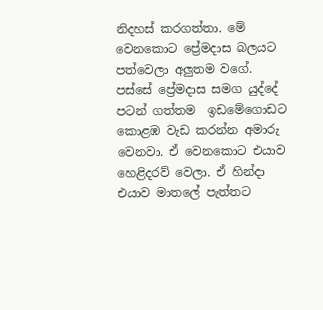නිදහස් කරගත්තා. මේ වෙනකොට ප්‍රේමදාස බලයට පත්වෙලා අලුතම වගේ. පස්සේ ප්‍රේමදාස සමග යුද්දේ පටන් ගත්තම  ඉඩමේගොඩට  කොළඹ වැඩ කරන්න අමාරු වෙනවා. ඒ වෙනකොට එයාව හෙළිදරව් වෙලා. ඒ හින්දා එයාව මාතලේ පැත්තට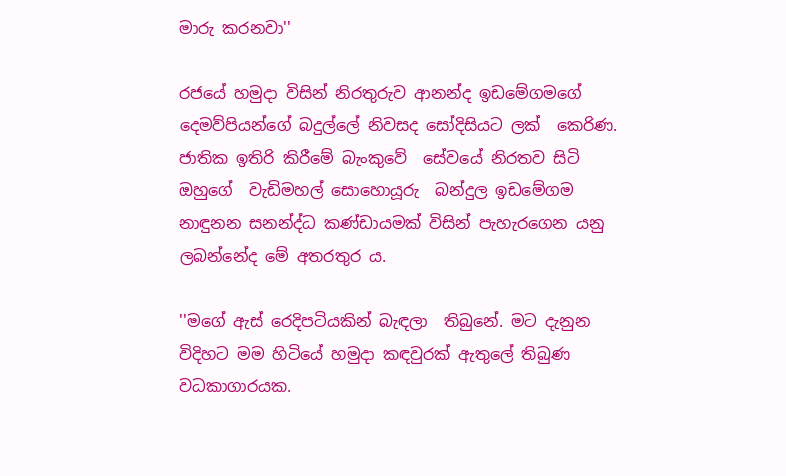මාරු කරනවා''

රජයේ හමුදා විසින් නිරතුරුව ආනන්ද ඉඩමේගමගේ දෙමව්පියන්ගේ බදුල්ලේ නිවසද සෝදිසියට ලක්  කෙරිණ.  ජාතික ඉතිරි කිරීමේ බැංකුවේ  සේවයේ නිරතව සිටි ඔහුගේ  වැඩිමහල් සොහොයූරු  බන්දුල ඉඩමේගම  නාඳුනන සනන්ද්ධ කණ්ඩායමක් විසින් පැහැරගෙන යනු ලබන්නේද මේ අතරතුර ය.

''මගේ ඇස් රෙදිපටියකින් බැඳලා  තිබුනේ. මට දැනුන විදිහට මම හිටියේ හමුදා කඳවුරක් ඇතුලේ තිබුණ වධකාගාරයක.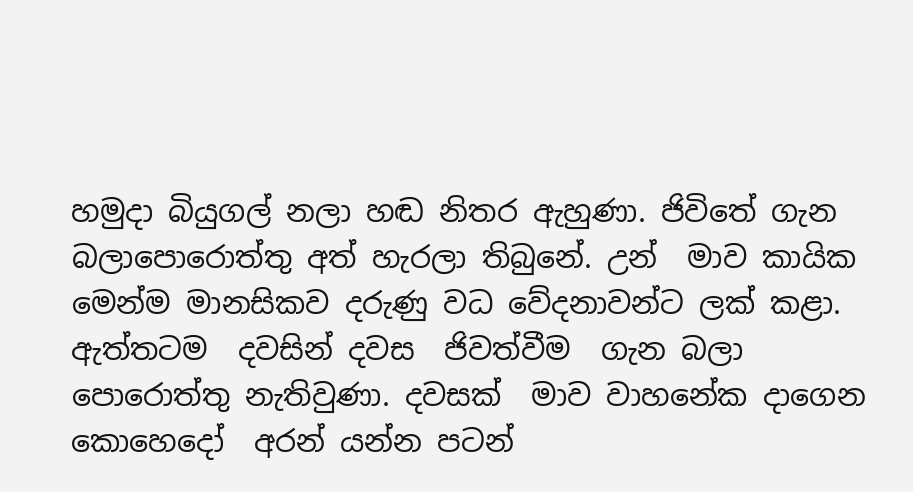හමුදා බියුගල් නලා හඬ නිතර ඇහුණා. ජිවිතේ ගැන බලාපොරොත්තු අත් හැරලා තිබුනේ. උන්  මාව කායික මෙන්ම මානසිකව දරුණු වධ වේදනාවන්ට ලක් කළා. ඇත්තටම  දවසින් දවස  ජිවත්වීම  ගැන බලා පොරොත්තු නැතිවුණා. දවසක්  මාව වාහනේක දාගෙන කොහෙදෝ  අරන් යන්න පටන්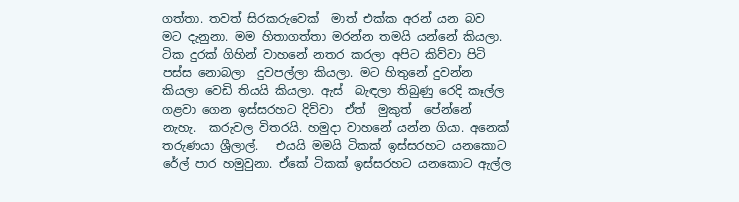ගත්තා. තවත් සිරකරුවෙක්  මාත් එක්ක අරන් යන බව  මට දැනුනා. මම හිතාගත්තා මරන්න තමයි යන්නේ කියලා. ටික දුරක් ගිහින් වාහනේ නතර කරලා අපිට කිව්වා පිටි පස්ස නොබලා  දුවපල්ලා කියලා. මට හිතුනේ දුවන්න  කියලා වෙඩි තියයි කියලා. ඇස්  බැඳලා තිබුණු රෙදි කෑල්ල ගළවා ගෙන ඉස්සරහට දිව්වා  ඒත්  මුකුත්  පේන්නේ  නැහැ.  කරුවල විතරයි. හමුදා වාහනේ යන්න ගියා. අනෙක් තරුණයා ශ්‍රීලාල්.   එයයි මමයි ටිකක් ඉස්සරහට යනකොට  රේල් පාර හමුවුනා. ඒකේ ටිකක් ඉස්සරහට යනකොට ඇල්ල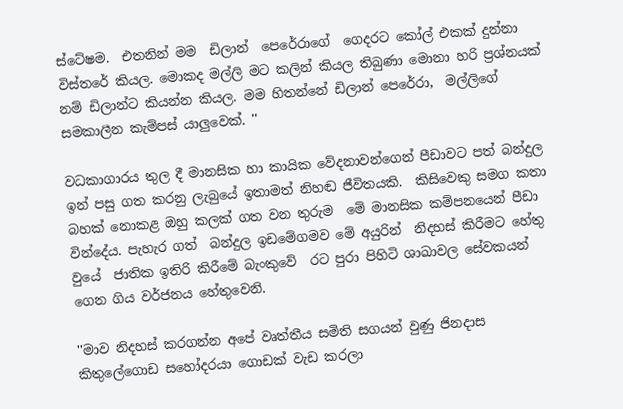ස්ටේෂම.  එතනින් මම  ඩිලාන්  පෙරේරාගේ  ගෙදරට කෝල් එකක් දුන්නා විස්තරේ කියල. මොකද මල්ලි මට කලින් කියල තිබුණා මොනා හරි ප්‍රශ්නයක් නම් ඩිලාන්ට කියන්න කියල. මම හිතන්නේ ඩිලාන් පෙරේරා,  මල්ලිගේ සමකාලීන කැම්පස් යාලුවෙක්. ''

වධකාගාරය තුල දී මානසික හා කායික වේදනාවන්ගෙන් පීඩාවට පත් බන්දුල  ඉන් පසු ගත කරනු ලැබුයේ ඉතාමත් නිහඬ ජීවිතයකි.  කිසිවෙකු සමග කතා බහක් නොකළ ඔහු කලක් ගත වන තුරුම  මේ මානසික කම්පනයෙන් පීඩා වින්දේය. පැහැර ගත්  බන්දුල ඉඩමේගමව මේ අයුරින්  නිදහස් කිරීමට හේතු වුයේ  ජාතික ඉතිරි කිරීමේ බැංකුවේ  රට පුරා පිහිටි ශාඛාවල සේවකයන් ගෙන ගිය වර්ජනය හේතුවෙනි.

''මාව නිදහස් කරගන්න අපේ වෘත්තීය සමිති සගයන් වුණු ජිනදාස කිතුලේගොඩ සහෝදරයා ගොඩක් වැඩ කරලා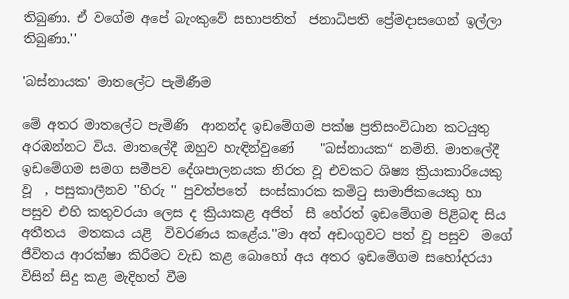තිබුණා. ඒ වගේම අපේ බැංකුවේ සභාපතිත්  ජනාධිපති ප්‍රේමදාසගෙන් ඉල්ලා තිබුණා.''

'බස්නායක' මාතලේට පැමිණීම

මේ අතර මාතලේට පැමිණි  ආනන්ද ඉඩමේගම පක්ෂ ප්‍රතිසංවිධාන කටයුතු අරඹන්නට විය. මාතලේදී ඔහුව හැඳින්වුණේ    "බස්නායක“ නමිනි. මාතලේදී ඉඩමේගම සමග සමීපව දේශපාලනයක නිරත වූ එවකට ශිෂ්‍ය ක්‍රියාකාරියෙකු වූ  , පසුකාලීනව ''හිරු '' පුවත්පතේ  සංස්කාරක කමිටු සාමාජිකයෙකු හා පසුව එහි කතුවරයා ලෙස ද ක්‍රියාකළ අජිත්  සී හේරත් ඉඩමේගම පිළිබඳ සිය  අතීතය  මතකය යළි  විවරණය කළේය.''මා අත් අඩංගුවට පත් වූ පසුව  මගේ ජීවිතය ආරක්ෂා කිරීමට වැඩ කළ බොහෝ අය අතර ඉඩමේගම සහෝදරයා විසින් සිදු කළ මැදිහත් වීම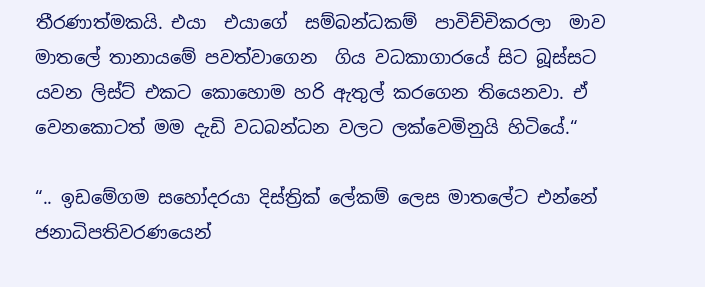තීරණාත්මකයි. එයා  එයාගේ  සම්බන්ධකම්  පාවිච්චිකරලා  මාව මාතලේ තානායමේ පවත්වාගෙන  ගිය වධකාගාරයේ සිට බූස්සට යවන ලිස්ට් එකට කොහොම හරි ඇතුල් කරගෙන තියෙනවා. ඒ වෙනකොටත් මම දැඩි වධබන්ධන වලට ලක්වෙමිනුයි හිටියේ.“

“.. ඉඩමේගම සහෝදරයා දිස්ත්‍රික් ලේකම් ලෙස මාතලේට එන්නේ ජනාධිපතිවරණයෙන්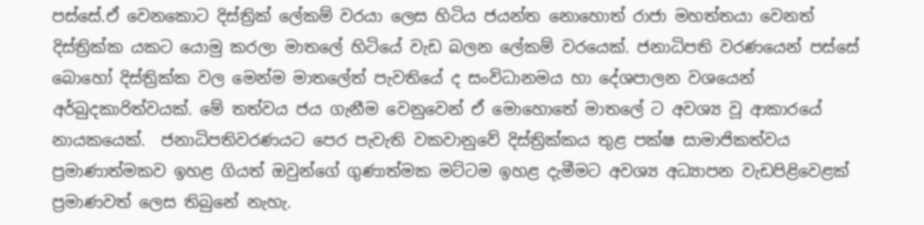පස්සේ.ඒ වෙනකොට දිස්ත්‍රික් ලේකම් වරයා ලෙස හිටිය ජයන්ත නොහොත් රාජා මහත්තයා වෙනත් දිස්ත්‍රික්ක යකට යොමු කරලා මාතලේ හිටියේ වැඩ බලන ලේකම් වරයෙක්. ජනාධිපති වරණයෙන් පස්සේ බොහෝ දිස්ත්‍රික්ක වල මෙන්ම මාතලේත් පැවතියේ ද සංවිධානමය හා දේශපාලන වශයෙන් අර්බුදකාරිත්වයක්. මේ තත්වය ජය ගැනීම වෙනුවෙන් ඒ මොහොතේ මාතලේ ට අවශ්‍ය වූ ආකාරයේ නායකයෙක්.  ජනාධිපතිවරණයට පෙර පැවැති වකවානුවේ දිස්ත්‍රික්කය තුළ පක්ෂ සාමාජිකත්වය ප්‍රමාණාත්මකව ඉහළ ගියත් ඔවුන්ගේ ගුණාත්මක මට්ටම ඉහළ දැමීමට අවශ්‍ය අධ්‍යාපන වැඩපිළිවෙළක් ප්‍රමාණවත් ලෙස තිබුනේ නැහැ.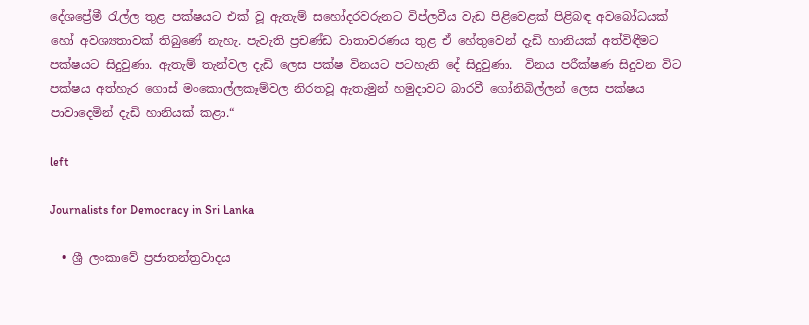දේශප්‍රේමී රැල්ල තුළ පක්ෂයට එක් වූ ඇතැම් සහෝදරවරුනට විප්ලවීය වැඩ පිළිවෙළක් පිළිබඳ අවබෝධයක් හෝ අවශ්‍යතාවක් තිබුණේ නැහැ. පැවැති ප්‍රචණ්ඩ වාතාවරණය තුළ ඒ හේතුවෙන් දැඩි හානියක් අත්විඳීමට පක්ෂයට සිදුවුණා. ඇතැම් තැන්වල දැඩි ලෙස පක්ෂ විනයට පටහැනි දේ සිදුවුණා.  විනය පරීක්ෂණ සිදුවන විට පක්ෂය අත්හැර ගොස් මංකොල්ලකෑම්වල නිරතවූ ඇතැමුන් හමුදාවට බාරවී ගෝනිබිල්ලන් ලෙස පක්ෂය පාවාදෙමින් දැඩි හානියක් කළා.“

left

Journalists for Democracy in Sri Lanka

  • ශ්‍රී ලංකාවේ ප්‍රජාතන්ත්‍රවාදය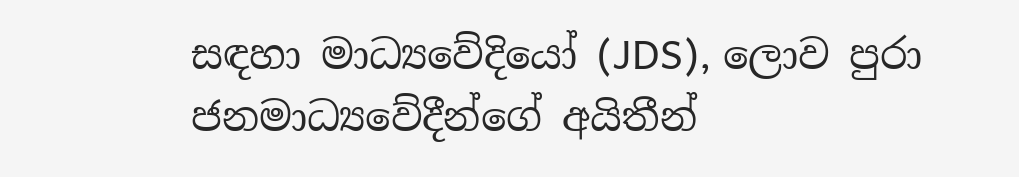සඳහා මාධ්‍යවේදියෝ (JDS), ලොව පුරා ජනමාධ්‍යවේදීන්ගේ අයිතීන්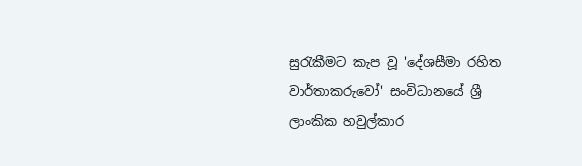සුරැකීමට කැප වූ 'දේශසීමා රහිත වාර්තාකරුවෝ' සංවිධානයේ ශ්‍රී ලාංකික හවුල්කාර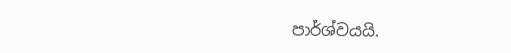පාර්ශ්වයයි.